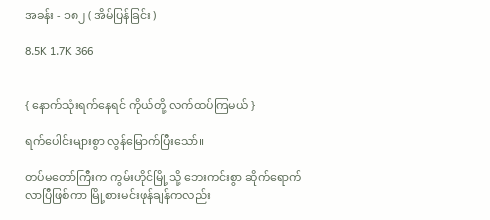အခန်း - ၁၈၂ ( အိမ်ပြန်ခြင်း )

8.5K 1.7K 366


{ နောက်သုံးရက်နေရင် ကိုယ်တို့ လက်ထပ်ကြမယ် }

ရက်ပေါင်းများစွာ လွန်မြောက်ပြီးသော်။

တပ်မတော်ကြီးက ကွမ်းဟိုင်မြို့သို့ ဘေးကင်းစွာ ဆိုက်ရောက်လာပြီဖြစ်ကာ မြို့စားမင်းဖုန်ချန်ကလည်း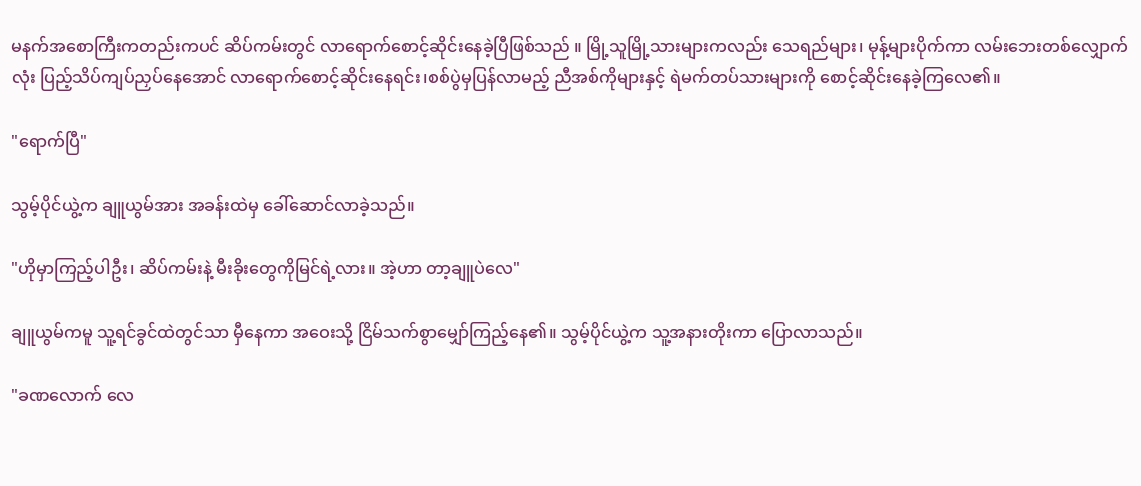မနက်အစောကြီးကတည်းကပင် ဆိပ်ကမ်းတွင် လာရောက်စောင့်ဆိုင်းနေခဲ့ပြီဖြစ်သည် ။ မြို့သူမြို့သားများကလည်း သေရည်များ၊ မုန့်များပိုက်ကာ လမ်းဘေးတစ်လျှောက်လုံး ပြည့်သိပ်ကျပ်ညှပ်နေအောင် လာရောက်စောင့်ဆိုင်းနေရင်း၊စစ်ပွဲမှပြန်လာမည့် ညီအစ်ကိုများနှင့် ရဲမက်တပ်သားများကို စောင့်ဆိုင်းနေခဲ့ကြလေ၏။

"ရောက်ပြီ"

သွမ့်ပိုင်ယွဲ့က ချူယွမ်အား အခန်းထဲမှ ခေါ်ဆောင်လာခဲ့သည်။

"ဟိုမှာကြည့်ပါဦး၊ ဆိပ်ကမ်းနဲ့ မီးခိုးတွေကိုမြင်ရဲ့လား။ အဲ့ဟာ တာ့ချူပဲလေ"

ချူယွမ်ကမူ သူ့ရင်ခွင်ထဲတွင်သာ မှီနေကာ အဝေးသို့ ငြိမ်သက်စွာမျှော်ကြည့်နေ၏။ သွမ့်ပိုင်ယွဲ့က သူ့အနားတိုးကာ ပြောလာသည်။

"ခဏလောက် လေ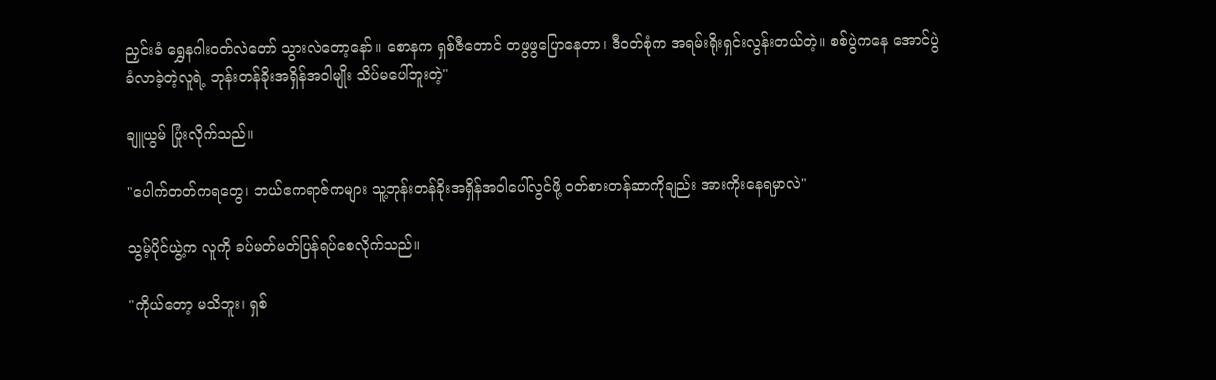ညှင်းခံ ရွှေနဂါးဝတ်လဲတော် သွားလဲတော့နော်။ စောနက ရှစ်ဇီတောင် တဖွဖွပြောနေတာ၊ ဒီဝတ်စုံက အရမ်းရိုးရှင်းလွန်းတယ်တဲ့။ စစ်ပွဲကနေ အောင်ပွဲခံလာခဲ့တဲ့လူရဲ့ ဘုန်းတန်ခိုးအရှိန်အဝါမျိုး သိပ်မပေါ်ဘူးတဲ့"

ချူယွမ် ပြုံးလိုက်သည်။

"ပေါက်တတ်ကရတွေ၊ ဘယ်ဧကရာဇ်ကများ သူ့ဘုန်းတန်ခိုးအရှိန်အဝါပေါ်လွင်ဖို့ ဝတ်စားတန်ဆာကိုချည်း အားကိုးနေရမှာလဲ"

သွမ့်ပိုင်ယွဲ့က လူကို ခပ်မတ်မတ်ပြန်ရပ်စေလိုက်သည်။

"ကိုယ်တော့ မသိဘူး၊ ရှစ်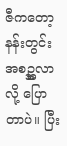ဇီကတော့ နန်းတွင်းအစဥ္အလာလို့ ပြောတာပဲ။ ပြီး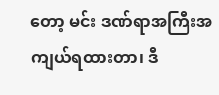တော့ မင်း ဒဏ်ရာအကြီးအကျယ်ရထားတာ၊ ဒီ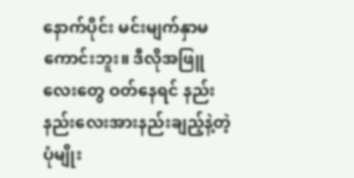နောက်ပိုင်း မင်းမျက်နှာမကောင်းဘူး။ ဒီလိုအဖြူလေးတွေ ဝတ်နေရင် နည်းနည်းလေးအားနည်းချည့်နဲ့တဲ့ပုံမျိုး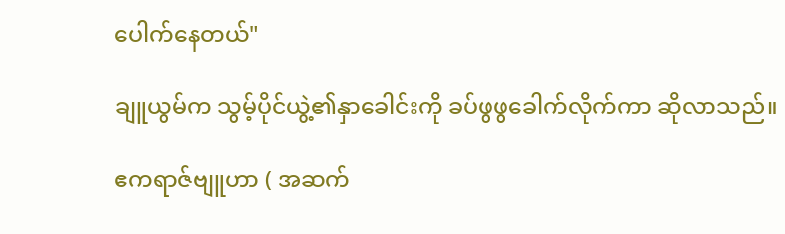ပေါက်နေတယ်"

ချူယွမ်က သွမ့်ပိုင်ယွဲ့၏နှာခေါင်းကို ခပ်ဖွဖွခေါက်လိုက်ကာ ဆိုလာသည်။

ဧကရာဇ်ဗျူဟာ ( အဆက်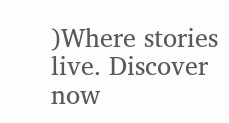)Where stories live. Discover now